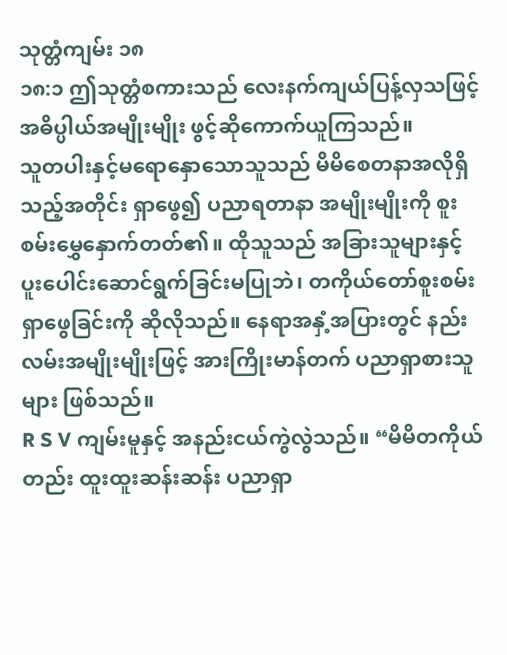သုတ္တံကျမ်း ၁၈
၁၈:၁ ဤသုတ္တံစကားသည် လေးနက်ကျယ်ပြန့်လှသဖြင့် အဓိပ္ပါယ်အမျိုးမျိုး ဖွင့်ဆိုကောက်ယူကြသည်။
သူတပါးနှင့်မရောနှောသောသူသည် မိမိစေတနာအလိုရှိသည့်အတိုင်း ရှာဖွေ၍ ပညာရတာနာ အမျိုးမျိုးကို စူးစမ်းမွှေနှောက်တတ်၏။ ထိုသူသည် အခြားသူများနှင့် ပူးပေါင်းဆောင်ရွက်ခြင်းမပြုဘဲ၊ တကိုယ်တော်စူးစမ်းရှာဖွေခြင်းကို ဆိုလိုသည်။ နေရာအနှံ့အပြားတွင် နည်းလမ်းအမျိုးမျိုးဖြင့် အားကြိုးမာန်တက် ပညာရှာစားသူများ ဖြစ်သည်။
R S V ကျမ်းမူနှင့် အနည်းငယ်ကွဲလွဲသည်။ “မိမိတကိုယ်တည်း ထူးထူးဆန်းဆန်း ပညာရှာ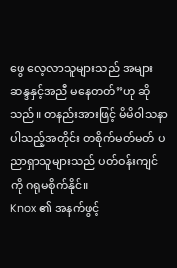ဖွေ လေ့လာသူများသည် အများဆန္ဒနှင့်အညီ မနေတတ်”ဟု ဆိုသည်။ တနည်းအားဖြင့် မိမိဝါသနာပါသည့်အတိုင်း တစိုက်မတ်မတ် ပညာရှာသူများသည် ပတ်ဝန်းကျင်ကို ဂရုမစိုက်နိုင်။
Knox ၏ အနက်ဖွင့်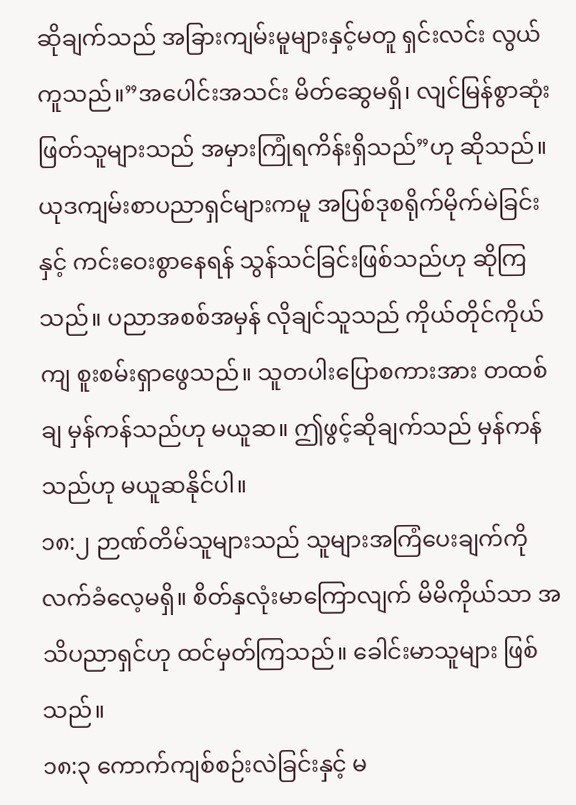ဆိုချက်သည် အခြားကျမ်းမူများနှင့်မတူ ရှင်းလင်း လွယ်ကူသည်။”အပေါင်းအသင်း မိတ်ဆွေမရှိ၊ လျင်မြန်စွာဆုံးဖြတ်သူများသည် အမှားကြုံရကိန်းရှိသည်”ဟု ဆိုသည်။
ယုဒကျမ်းစာပညာရှင်များကမူ အပြစ်ဒုစရိုက်မိုက်မဲခြင်းနှင့် ကင်းဝေးစွာနေရန် သွန်သင်ခြင်းဖြစ်သည်ဟု ဆိုကြသည်။ ပညာအစစ်အမှန် လိုချင်သူသည် ကိုယ်တိုင်ကိုယ်ကျ စူးစမ်းရှာဖွေသည်။ သူတပါးပြောစကားအား တထစ်ချ မှန်ကန်သည်ဟု မယူဆ။ ဤဖွင့်ဆိုချက်သည် မှန်ကန်သည်ဟု မယူဆနိုင်ပါ။
၁၈:၂ ဉာဏ်တိမ်သူများသည် သူများအကြံပေးချက်ကို လက်ခံလေ့မရှိ။ စိတ်နှလုံးမာကြောလျက် မိမိကိုယ်သာ အသိပညာရှင်ဟု ထင်မှတ်ကြသည်။ ခေါင်းမာသူများ ဖြစ်သည်။
၁၈:၃ ကောက်ကျစ်စဉ်းလဲခြင်းနှင့် မ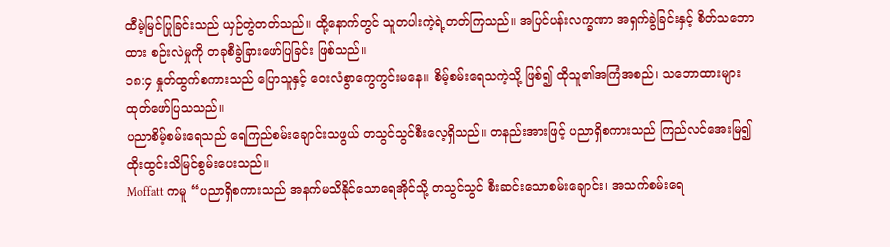ထီမဲ့မြင်ပြုခြင်းသည် ယှဉ်တွဲတတ်သည်။ ထို့နောက်တွင် သူတပါးကဲ့ရဲ့တတ်ကြသည်။ အပြင်ပန်းလက္ခဏာ အရှက်ခွဲခြင်းနှင့် စိတ်သဘောထား စဉ်းလဲမှုကို တခုစီခွဲခြားဖော်ပြခြင်း ဖြစ်သည်။
၁၈:၄ နှုတ်ထွက်စကားသည် ပြောသူနှင့် ဝေးလံစွာကွေကွင်းမနေ။ စိမ့်စမ်းရေသကဲ့သို့ ဖြစ်၍ ထိုသူ၏အကြံအစည်၊ သဘောထားများ ထုတ်ဖော်ပြသသည်။
ပညာစိမ့်စမ်းရေသည် ရေကြည်စမ်းချောင်းသဖွယ် တသွင်သွင်စီးလေ့ရှိသည်။ တနည်းအားဖြင့် ပညာရှိစကားသည် ကြည်လင်အေးမြ၍ ထိုးထွင်းသိမြင်စွမ်းပေးသည်။
Moffatt ကမူ “ပညာရှိစကားသည် အနက်မသိနိုင်သောရေအိုင်သို့ တသွင်သွင် စီးဆင်းသောစမ်းချောင်း၊ အသက်စမ်းရေ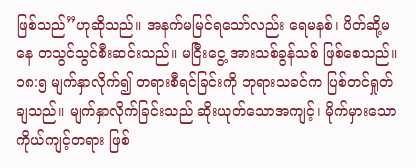ဖြစ်သည်”ဟုဆိုသည်။ အနက်မမြင်ရသော်လည်း ရေမနစ်၊ ပိတ်ဆို့မနေ တသွင်သွင်စီးဆင်းသည်။ မငြီးငွေ့ အားသစ်ခွန်သစ် ဖြစ်စေသည်။
၁၈:၅ မျက်နှာလိုက်၍ တရားစီရင်ခြင်းကို ဘုရားသခင်က ပြစ်တင်ရှုတ်ချသည်။ မျက်နှာလိုက်ခြင်းသည် ဆိုးယုတ်သောအကျင့်၊ မိုက်မှားသော ကိုယ်ကျင့်တရား ဖြစ်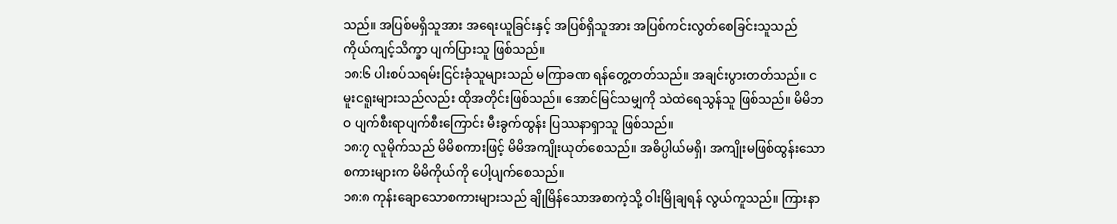သည်။ အပြစ်မရှိသူအား အရေးယူခြင်းနှင့် အပြစ်ရှိသူအား အပြစ်ကင်းလွတ်စေခြင်းသူသည် ကိုယ်ကျင့်သိက္ခာ ပျက်ပြားသူ ဖြစ်သည်။
၁၈:၆ ပါးစပ်သရမ်းငြင်းခုံသူများသည် မကြာခဏ ရန်တွေ့တတ်သည်။ အချင်းပွားတတ်သည်။ ငမူးငရူးများသည်လည်း ထိုအတိုင်းဖြစ်သည်။ အောင်မြင်သမျှကို သဲထဲရေသွန်သူ ဖြစ်သည်။ မိမိဘဝ ပျက်စီးရာပျက်စီးကြောင်း မီးခွက်ထွန်း ပြဿနာရှာသူ ဖြစ်သည်။
၁၈:၇ လူမိုက်သည် မိမိစကားဖြင့် မိမိအကျိုးယုတ်စေသည်။ အဓိပ္ပါယ်မရှိ၊ အကျိုးမဖြစ်ထွန်းသောစကားများက မိမိကိုယ်ကို ပေါ့ပျက်စေသည်။
၁၈:၈ ကုန်းချောသောစကားများသည် ချိုမြိန်သောအစာကဲ့သို့ ဝါးမြိုချရန် လွယ်ကူသည်။ ကြားနာ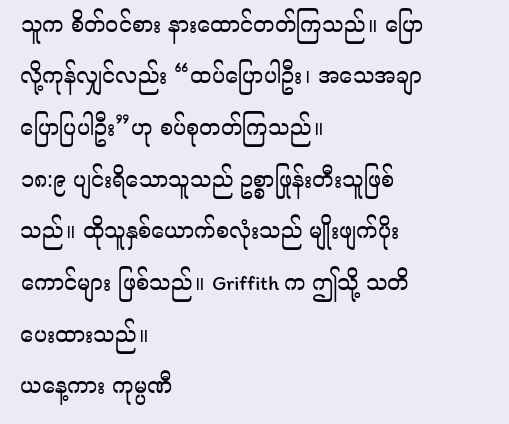သူက စိတ်ဝင်စား နားထောင်တတ်ကြသည်။ ပြောလို့ကုန်လျှင်လည်း “ထပ်ပြောပါဦး၊ အသေအချာပြောပြပါဦး”ဟု စပ်စုတတ်ကြသည်။
၁၈:၉ ပျင်းရိသောသူသည် ဥစ္စာဖြုန်းတီးသူဖြစ်သည်။ ထိုသူနှစ်ယောက်စလုံးသည် မျိုးဖျက်ပိုးကောင်များ ဖြစ်သည်။ Griffith က ဤသို့ သတိပေးထားသည်။
ယနေ့ကား ကုမ္ပဏီ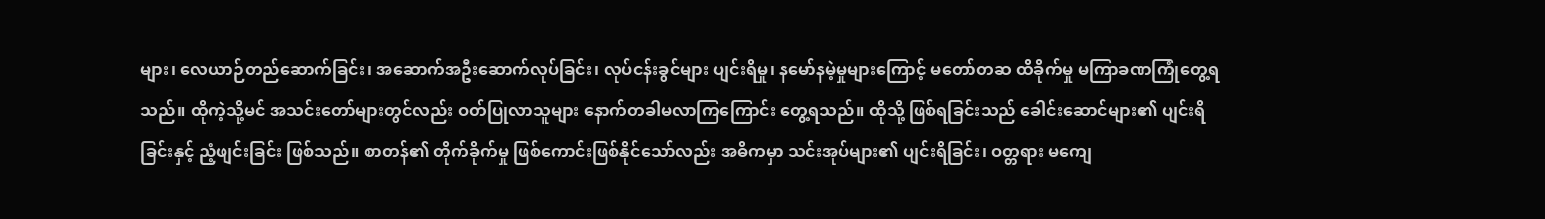များ၊ လေယာဉ်တည်ဆောက်ခြင်း၊ အဆောက်အဦးဆောက်လုပ်ခြင်း၊ လုပ်ငန်းခွင်များ ပျင်းရိမှု၊ နမော်နမဲ့မှုများကြောင့် မတော်တဆ ထိခိုက်မှု မကြာခဏကြုံတွေ့ရသည်။ ထိုကဲ့သို့မင် အသင်းတော်များတွင်လည်း ဝတ်ပြုလာသူများ နောက်တခါမလာကြကြောင်း တွေ့ရသည်။ ထိုသို့ ဖြစ်ရခြင်းသည် ခေါင်းဆောင်များ၏ ပျင်းရိခြင်းနှင့် ညံ့ဖျင်းခြင်း ဖြစ်သည်။ စာတန်၏ တိုက်ခိုက်မှု ဖြစ်ကောင်းဖြစ်နိုင်သော်လည်း အဓိကမှာ သင်းအုပ်များ၏ ပျင်းရိခြင်း၊ ဝတ္တရား မကျေ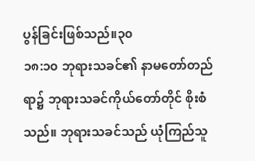ပွန်ခြင်းဖြစ်သည်။၃၀
၁၈:၁၀ ဘုရားသခင်၏ နာမတော်တည်ရာ၌ ဘုရားသခင်ကိုယ်တော်တိုင် စိုးစံသည်။ ဘုရားသခင်သည် ယုံကြည်သူ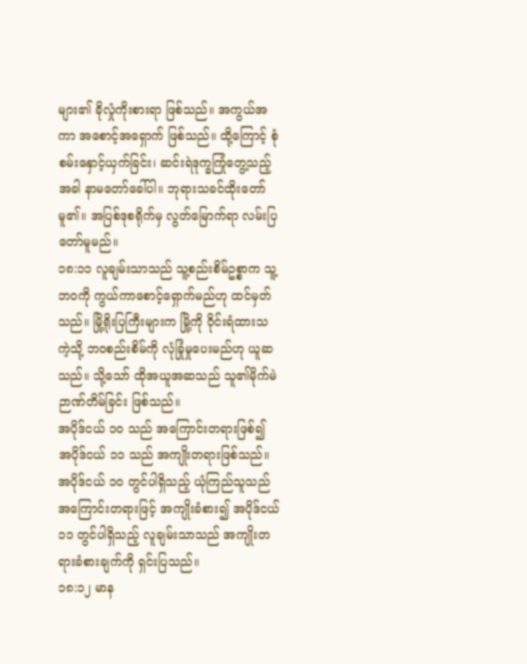များ၏ ခိုလှုံကိုးစားရာ ဖြစ်သည်။ အကွယ်အကာ အစောင့်အရှောက် ဖြစ်သည်။ ထို့ကြောင့် စုံစမ်းနှောင့်ယှက်ခြင်း၊ ဆင်းရဲဒုက္ခကြုံတွေ့သည့်အခါ နာမတော်ခေါ်ပါ။ ဘုရားသခင်ထိုးတော်မူ၏။ အပြစ်ဒုစရိုက်မှ လွတ်မြောက်ရာ လမ်းပြတော်မူမည်။
၁၈:၁၁ လူချမ်းသာသည် သူ့စည်းစိမ်ဥစ္စာက သူ့ဘဝကို ကွယ်ကာစောင့်ရှောက်မည်ဟု ထင်မှတ်သည်။ မြို့ရိုးပြကြီးများက မြို့ကို ဝိုင်းရံထားသကဲ့သို့ ဘဝစည်းစိမ်ကို လုံခြုံမှုပေးမည်ဟု ယူဆသည်။ သို့သော် ထိုအယူအဆသည် သူ၏မိုက်မဲဉာဏ်တိမ်ခြင်း ဖြစ်သည်။
အပိုဒ်ငယ် ၁၀ သည် အကြောင်းတရားဖြစ်၍ အပိုဒ်ငယ် ၁၁ သည် အကျိုးတရားဖြစ်သည်။ အပိုဒ်ငယ် ၁၀ တွင်ပါရှိသည့် ယုံကြည်သူသည် အကြောင်းတရားဖြင့် အကျိုးခံစား၍ အပိုဒ်ငယ် ၁၁ တွင်ပါရှိသည့် လူချမ်းသာသည် အကျိုးတရားခံစားချက်ကို ရှင်းပြသည်။
၁၈:၁၂ မာန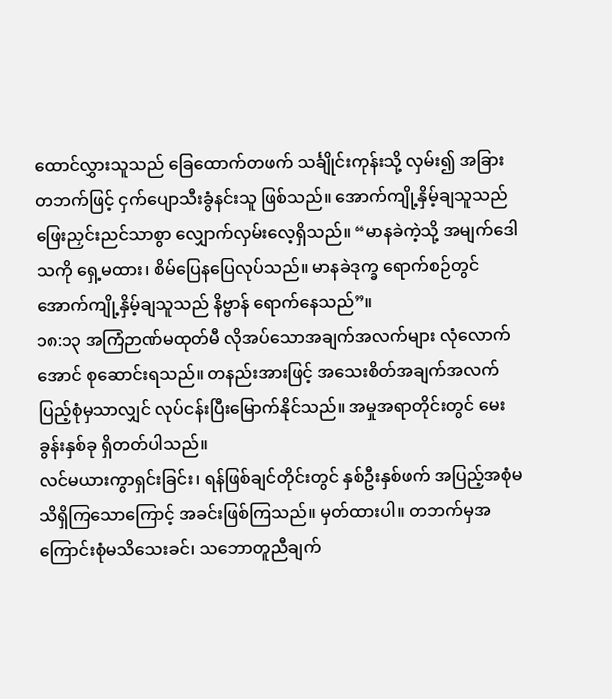ထောင်လွှားသူသည် ခြေထောက်တဖက် သင်္ချိုင်းကုန်းသို့ လှမ်း၍ အခြားတဘက်ဖြင့် ငှက်ပျောသီးခွံနင်းသူ ဖြစ်သည်။ အောက်ကျို့နှိမ့်ချသူသည် ဖြေးညှင်းညင်သာစွာ လျှောက်လှမ်းလေ့ရှိသည်။ “မာနခဲကဲ့သို့ အမျက်ဒေါသကို ရှေ့မထား၊ စိမ်ပြေနပြေလုပ်သည်။ မာနခဲဒုက္ခ ရောက်စဉ်တွင် အောက်ကျို့နှိမ့်ချသူသည် နိဗ္ဗာန် ရောက်နေသည်”။
၁၈:၁၃ အကြံဉာဏ်မထုတ်မီ လိုအပ်သောအချက်အလက်များ လုံလောက်အောင် စုဆောင်းရသည်။ တနည်းအားဖြင့် အသေးစိတ်အချက်အလက် ပြည့်စုံမှသာလျှင် လုပ်ငန်းပြီးမြောက်နိုင်သည်။ အမှုအရာတိုင်းတွင် မေးခွန်းနှစ်ခု ရှိတတ်ပါသည်။
လင်မယားကွာရှင်းခြင်း၊ ရန်ဖြစ်ချင်တိုင်းတွင် နှစ်ဦးနှစ်ဖက် အပြည့်အစုံမသိရှိကြသောကြောင့် အခင်းဖြစ်ကြသည်။ မှတ်ထားပါ။ တဘက်မှအကြောင်းစုံမသိသေးခင်၊ သဘောတူညီချက်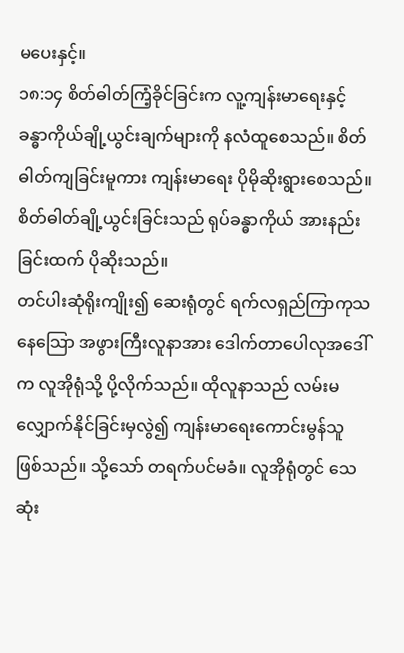မပေးနှင့်။
၁၈:၁၄ စိတ်ဓါတ်ကြံ့ခိုင်ခြင်းက လူ့ကျန်းမာရေးနှင့် ခန္ဓာကိုယ်ချို့ယွင်းချက်များကို နလံထူစေသည်။ စိတ်ဓါတ်ကျခြင်းမူကား ကျန်းမာရေး ပိုမိုဆိုးရွားစေသည်။ စိတ်ဓါတ်ချို့ယွင်းခြင်းသည် ရုပ်ခန္ဓာကိုယ် အားနည်းခြင်းထက် ပိုဆိုးသည်။
တင်ပါးဆုံရိုးကျိုး၍ ဆေးရုံတွင် ရက်လရှည်ကြာကုသနေသြော အဖွားကြီးလူနာအား ဒေါက်တာပေါလုအဒေါ်က လူအိုရုံသို့ ပို့လိုက်သည်။ ထိုလူနာသည် လမ်းမလျှောက်နိုင်ခြင်းမှလွဲ၍ ကျန်းမာရေးကောင်းမွန်သူ ဖြစ်သည်။ သို့သော် တရက်ပင်မခံ။ လူအိုရုံတွင် သေဆုံး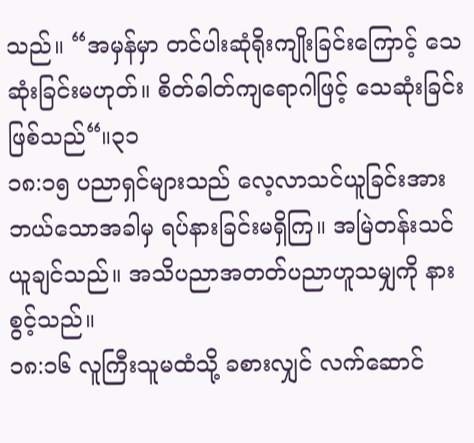သည်။ “အမှန်မှာ တင်ပါးဆုံရိုးကျိုးခြင်းကြောင့် သေဆုံးခြင်းမဟုတ်။ စိတ်ဓါတ်ကျရောဂါဖြင့် သေဆုံးခြင်း ဖြစ်သည်“။၃၁
၁၈:၁၅ ပညာရှင်များသည် လေ့လာသင်ယူခြင်းအား ဘယ်သောအခါမှ ရပ်နားခြင်းမရှိကြ။ အမြဲတန်းသင်ယူချင်သည်။ အသိပညာအတတ်ပညာဟူသမျှကို နားစွင့်သည်။
၁၈:၁၆ လူကြီးသူမထံသို့ ခစားလျှင် လက်ဆောင်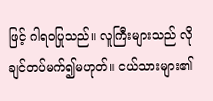ဖြင့် ဂါရဝပြုသည်။ လူကြီးများသည် လိုချင်တပ်မက်၍မဟုတ်။ ငယ်သားများ၏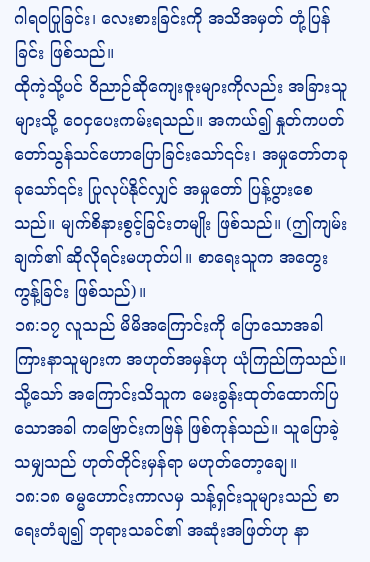ဂါရဝပြုခြင်း၊ လေးစားခြင်းကို အသိအမှတ် တုံ့ပြန်ခြင်း ဖြစ်သည်။
ထိုကဲ့သို့ပင် ဝိညာဉ်ဆိုကျေးဇူးများကိုလည်း အခြားသူများသို့ ဝေငှပေးကမ်းရသည်။ အကယ်၍ နှုတ်ကပတ်တော်သွန်သင်ဟောပြောခြင်းသော်၎င်း၊ အမှုတော်တခုခုသော်၎င်း ပြုလုပ်နိုင်လျှင် အမှုတော် ပြန့်ပွားစေသည်။ မျက်စိနားစွင့်ခြင်းတမျိုး ဖြစ်သည်။ (ဤကျမ်းချက်၏ ဆိုလိုရင်းမဟုတ်ပါ။ စာရေးသူက အတွေးကွန့်ခြင်း ဖြစ်သည်)။
၁၈:၁၇ လူသည် မိမိအကြောင်းကို ပြောသောအခါ ကြားနာသူများက အဟုတ်အမှန်ဟု ယုံကြည်ကြသည်။ သို့သော် အကြောင်းသိသူက မေးခွန်းထုတ်ထောက်ပြသောအခါ ကဗြောင်းကဗြန် ဖြစ်ကုန်သည်။ သူပြောခဲ့သမျှသည် ဟုတ်တိုင်းမှန်ရာ မဟုတ်တော့ချေ။
၁၈:၁၈ ဓမ္မဟောင်းကာလမှ သန့်ရှင်းသူများသည် စာရေးတံချ၍ ဘုရားသခင်၏ အဆုံးအဖြတ်ဟု နာ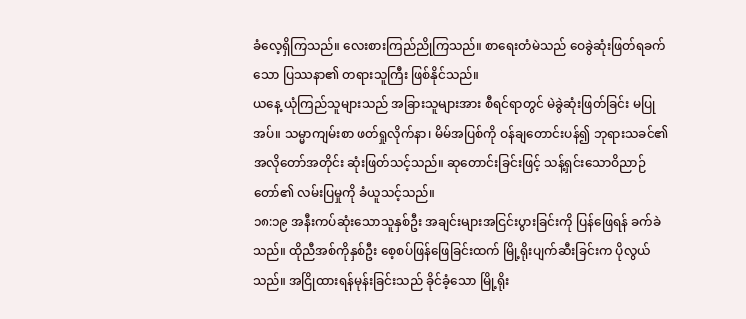ခံလေ့ရှိကြသည်။ လေးစားကြည်ညိုကြသည်။ စာရေးတံမဲသည် ဝေခွဲဆုံးဖြတ်ရခက်သော ပြဿနာ၏ တရားသူကြီး ဖြစ်နိုင်သည်။
ယနေ့ ယုံကြည်သူများသည် အခြားသူများအား စီရင်ရာတွင် မဲခွဲဆုံးဖြတ်ခြင်း မပြုအပ်။ သမ္မာကျမ်းစာ ဖတ်ရှုလိုက်နာ၊ မိမ်အပြစ်ကို ဝန်ချတောင်းပန်၍ ဘုရားသခင်၏ အလိုတော်အတိုင်း ဆုံးဖြတ်သင့်သည်။ ဆုတောင်းခြင်းဖြင့် သန့်ရှင်းသောဝိညာဉ်တော်၏ လမ်းပြမှုကို ခံယူသင့်သည်။
၁၈:၁၉ အနီးကပ်ဆုံးသောသူနှစ်ဦး အချင်းများအငြင်းပွားခြင်းကို ပြန်ဖြေရန် ခက်ခဲသည်။ ထိုညီအစ်ကိုနှစ်ဦး စေ့စပ်ဖြန်ဖြေခြင်းထက် မြို့ရိုးပျက်ဆီးခြင်းက ပိုလွယ်သည်။ အငြိုထားရန်မုန်းခြင်းသည် ခိုင်ခံ့သော မြို့ရိုး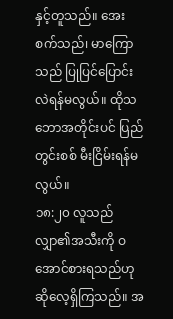နှင့်တူသည်။ အေးစက်သည်၊ မာကြောသည် ပြုပြင်ပြောင်းလဲရန်မလွယ်။ ထိုသဘောအတိုင်းပင် ပြည်တွင်းစစ် မီးငြိမ်းရန်မလွယ်။
၁၈:၂၀ လူသည် လျှာ၏အသီးကို ဝအောင်စားရသည်ဟု ဆိုလေ့ရှိကြသည်။ အ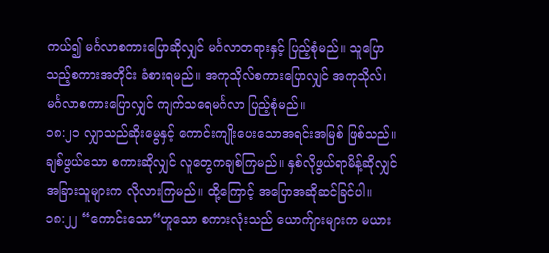ကယ်၍ မင်္ဂလာစကားပြောဆိုလျှင် မင်္ဂလာတရားနှင့် ပြည့်စုံမည်။ သူပြောသည့်စကားအတိုင်း ခံစားရမည်။ အကုသိုလ်စကားပြောလျှင် အကုသိုလ်၊ မင်္ဂလာစကားပြောလျှင် ကျက်သရေမင်္ဂလာ ပြည့်စုံမည်။
၁၈:၂၁ လျှာသည်ဆိုးမွေနှင့် ကောင်းကျိုးပေးသောအရင်းအမြစ် ဖြစ်သည်။ ချစ်ဖွယ်သော စကားဆိုလျှင် လူတွေကချစ်ကြမည်။ နှစ်လိုဖွယ်ရာမိန့်ဆိုလျှင် အခြားသူများက လိုလားကြမည်။ ထို့ကြောင့် အပြောအဆိုဆင်ခြင်ပါ။
၁၈:၂၂ “ကောင်းသော“ဟူသော စကားလုံးသည် ယောက်ျားများက မယား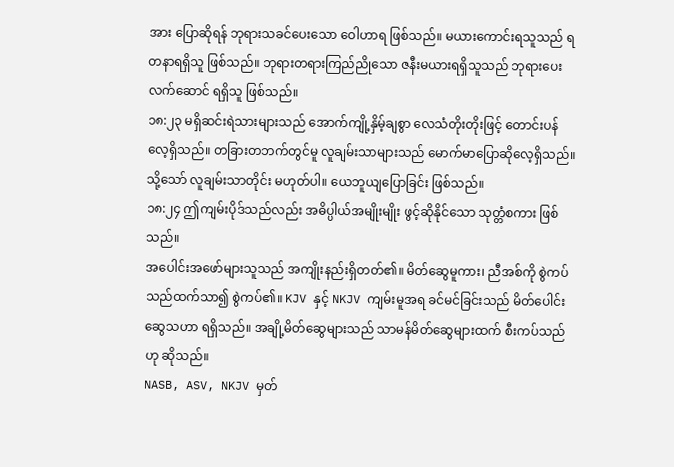အား ပြောဆိုရန် ဘုရားသခင်ပေးသော ဝေါဟာရ ဖြစ်သည်။ မယားကောင်းရသူသည် ရတနာရရှိသူ ဖြစ်သည်။ ဘုရားတရားကြည်ညိုသော ဇနီးမယားရရှိသူသည် ဘုရားပေးလက်ဆောင် ရရှိသူ ဖြစ်သည်။
၁၈:၂၃ မရှိဆင်းရဲသားများသည် အောက်ကျို့နှိမ့်ချစွာ လေသံတိုးတိုးဖြင့် တောင်းပန်လေ့ရှိသည်။ တခြားတဘက်တွင်မူ လူချမ်းသာများသည် မောက်မာပြောဆိုလေ့ရှိသည်။ သို့သော် လူချမ်းသာတိုင်း မဟုတ်ပါ။ ယေဘူယျပြောခြင်း ဖြစ်သည်။
၁၈:၂၄ ဤကျမ်းပိုဒ်သည်လည်း အဓိပ္ပါယ်အမျိုးမျိုး ဖွင့်ဆိုနိုင်သော သုတ္တံစကား ဖြစ်သည်။
အပေါင်းအဖော်များသူသည် အကျိုးနည်းရှိတတ်၏။ မိတ်ဆွေမူကား၊ ညီအစ်ကို စွဲကပ်သည်ထက်သာ၍ စွဲကပ်၏။ KJV နှင့် NKJV ကျမ်းမူအရ ခင်မင်ခြင်းသည် မိတ်ပေါင်းဆွေသဟာ ရရှိသည်။ အချို့မိတ်ဆွေများသည် သာမန်မိတ်ဆွေများထက် စီးကပ်သည်ဟု ဆိုသည်။
NASB, ASV, NKJV မှတ်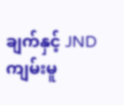ချက်နှင့် JND ကျမ်းမူ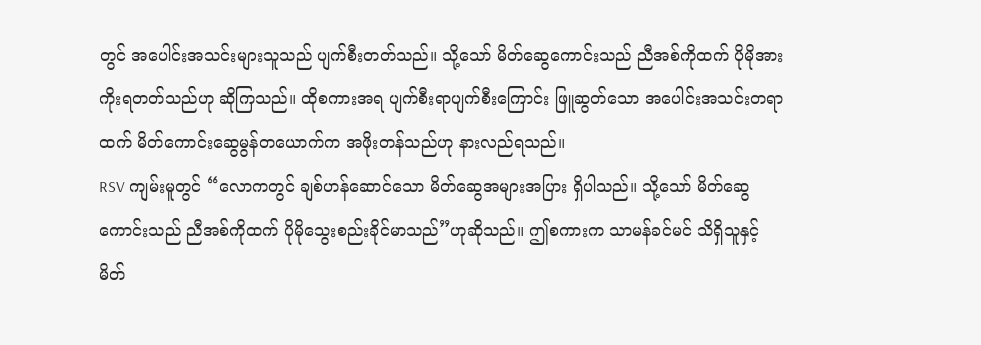တွင် အပေါင်းအသင်းများသူသည် ပျက်စီးတတ်သည်။ သို့သော် မိတ်ဆွေကောင်းသည် ညီအစ်ကိုထက် ပိုမိုအားကိုးရတတ်သည်ဟု ဆိုကြသည်။ ထိုစကားအရ ပျက်စီးရာပျက်စီးကြောင်း ဖြူဆွတ်သော အပေါင်းအသင်းတရာထက် မိတ်ကောင်းဆွေမွန်တယောက်က အဖိုးတန်သည်ဟု နားလည်ရသည်။
RSV ကျမ်းမူတွင် “လောကတွင် ချစ်ဟန်ဆောင်သော မိတ်ဆွေအများအပြား ရှိပါသည်။ သို့သော် မိတ်ဆွေကောင်းသည် ညီအစ်ကိုထက် ပိုမိုသွေးစည်းခိုင်မာသည်”ဟုဆိုသည်။ ဤစကားက သာမန်ခင်မင် သိရှိသူနှင့် မိတ်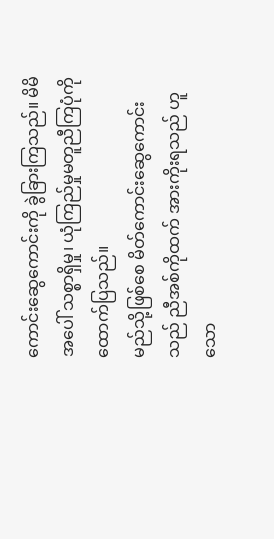ကောင်းဆွေကောင်းကို ခွဲခြားကြသည်။ မိမိအပေါ် သစ္စာရှိမှု၊ ယုံကြည်မှုမတူညီကြပုံကို ထောက်ပြသည်။
မည်သို့ဖြစ်စေ မိတ်ကောင်းဆွေကောင်းသည် ညီအစ်ကိုထက် အားကိုးရသည် ဟူသော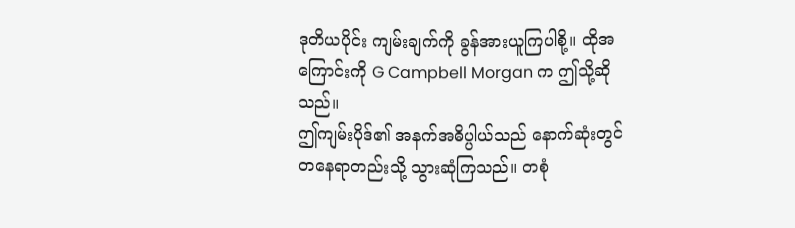ဒုတိယပိုင်း ကျမ်းချက်ကို ခွန်အားယူကြပါစို့။ ထိုအကြောင်းကို G Campbell Morgan က ဤသို့ဆိုသည်။
ဤကျမ်းပိုဒ်၏ အနက်အဓိပ္ပါယ်သည် နောက်ဆုံးတွင် တနေရာတည်းသို့ သွားဆုံကြသည်။ တစုံ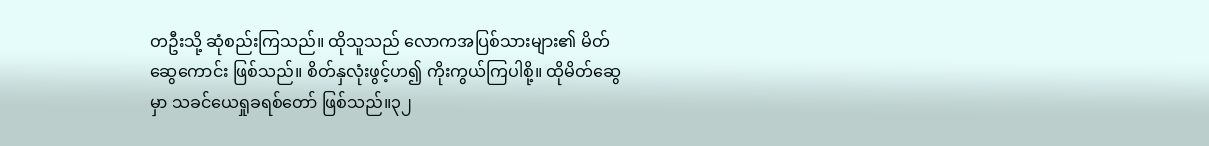တဦးသို့ ဆုံစည်းကြသည်။ ထိုသူသည် လောကအပြစ်သားများ၏ မိတ်ဆွေကောင်း ဖြစ်သည်။ စိတ်နှလုံးဖွင့်ဟ၍ ကိုးကွယ်ကြပါစို့။ ထိုမိတ်ဆွေမှာ သခင်ယေရှုခရစ်တော် ဖြစ်သည်။၃၂